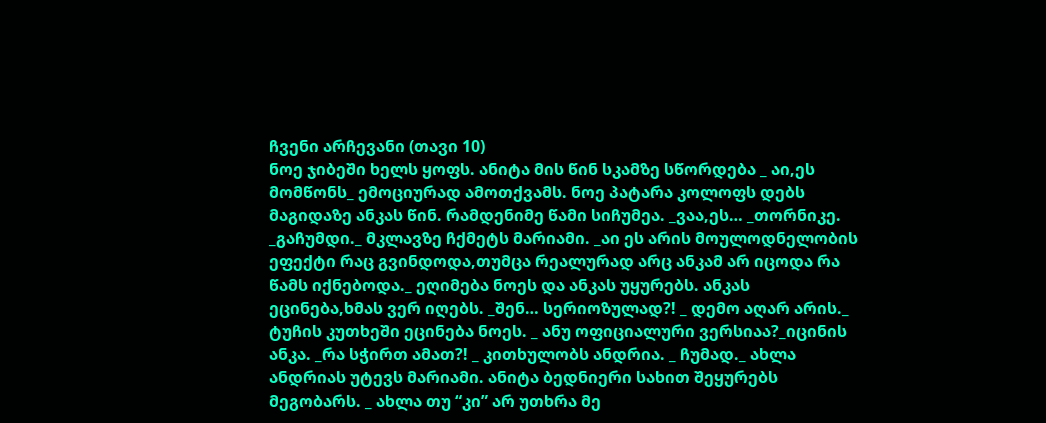ჩვენი არჩევანი (თავი 10)
ნოე ჯიბეში ხელს ყოფს. ანიტა მის წინ სკამზე სწორდება _ აი,ეს მომწონს_ ემოციურად ამოთქვამს. ნოე პატარა კოლოფს დებს მაგიდაზე ანკას წინ. რამდენიმე წამი სიჩუმეა. _ვაა,ეს… _თორნიკე. _გაჩუმდი._ მკლავზე ჩქმეტს მარიამი. _აი ეს არის მოულოდნელობის ეფექტი რაც გვინდოდა,თუმცა რეალურად არც ანკამ არ იცოდა რა წამს იქნებოდა._ ეღიმება ნოეს და ანკას უყურებს. ანკას ეცინება,ხმას ვერ იღებს. _შენ… სერიოზულად?! _ დემო აღარ არის._ ტუჩის კუთხეში ეცინება ნოეს. _ ანუ ოფიციალური ვერსიაა?_იცინის ანკა. _რა სჭირთ ამათ?! _ კითხულობს ანდრია. _ ჩუმად._ ახლა ანდრიას უტევს მარიამი. ანიტა ბედნიერი სახით შეყურებს მეგობარს. _ ახლა თუ “კი” არ უთხრა მე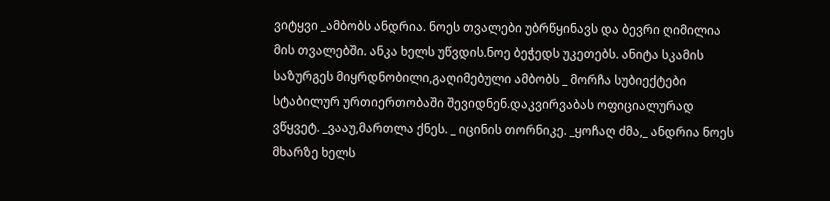ვიტყვი _ამბობს ანდრია. ნოეს თვალები უბრწყინავს და ბევრი ღიმილია მის თვალებში. ანკა ხელს უწვდის.ნოე ბეჭედს უკეთებს. ანიტა სკამის საზურგეს მიყრდნობილი,გაღიმებული ამბობს _ მორჩა სუბიექტები სტაბილურ ურთიერთობაში შევიდნენ.დაკვირვაბას ოფიციალურად ვწყვეტ. _ვააუ,მართლა ქნეს. _ იცინის თორნიკე. _ყოჩაღ ძმა,_ ანდრია ნოეს მხარზე ხელს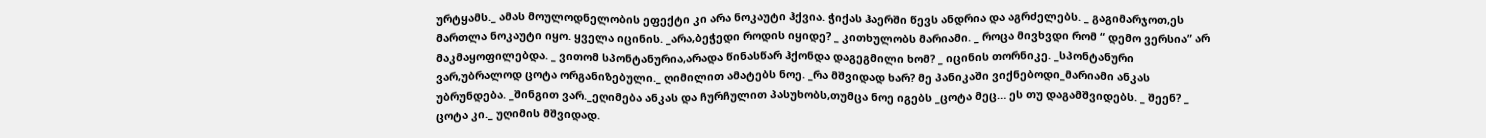ურტყამს._ ამას მოულოდნელობის ეფექტი კი არა ნოკაუტი ჰქვია. ჭიქას ჰაერში წევს ანდრია და აგრძელებს. _ გაგიმარჯოთ,ეს მართლა ნოკაუტი იყო. ყველა იცინის. _არა,ბეჭედი როდის იყიდე? _ კითხულობს მარიამი. _ როცა მივხვდი რომ “ დემო ვერსია” არ მაკმაყოფილებდა. _ ვითომ სპონტანურია,არადა წინასწარ ჰქონდა დაგეგმილი ხომ? _ იცინის თორნიკე. _სპონტანური ვარ,უბრალოდ ცოტა ორგანიზებული._ ღიმილით ამატებს ნოე. _რა მშვიდად ხარ? მე პანიკაში ვიქნებოდი_მარიამი ანკას უბრუნდება. _შინგით ვარ._ეღიმება ანკას და ჩურჩულით პასუხობს,თუმცა ნოე იგებს _ცოტა მეც… ეს თუ დაგამშვიდებს. _ შეენ? _ ცოტა კი._ უღიმის მშვიდად.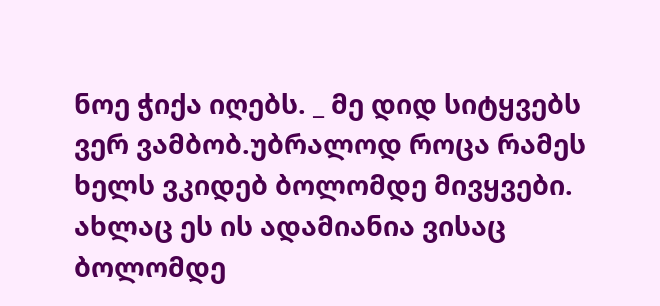ნოე ჭიქა იღებს. _ მე დიდ სიტყვებს ვერ ვამბობ.უბრალოდ როცა რამეს ხელს ვკიდებ ბოლომდე მივყვები. ახლაც ეს ის ადამიანია ვისაც ბოლომდე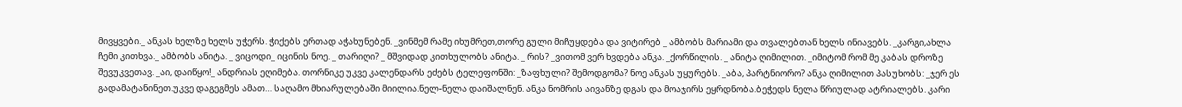მივყვები._ ანკას ხელზე ხელს უჭერს. ჭიქებს ერთად აჭახუნებენ. _ვინმემ რამე იხუმრეთ,თორე გული მიჩუყდება და ვიტირებ _ ამბობს მარიამი და თვალებთან ხელს ინიავებს. _კარგი,ახლა ჩემი კითხვა._ ამბობს ანიტა. _ ვიცოდი_ იცინის ნოე. _ თარიღი? _ მშვიდად კითხულობს ანიტა. _ რის? _ვითომ ვერ ხვდება ანკა. _ქორწილის. _ ანიტა ღიმილით. _იმიტომ რომ მე კაბას დროზე შევუკვეთავ. _აი, დაიწყო!_ ანდრიას ეღიმება. თორნიკე უკვე კალენდარს ეძებს ტელეფონში: _ზაფხული? შემოდგომა? ნოე ანკას უყურებს. _აბა, პარტნიორო? ანკა ღიმილით პასუხობს: _ჯერ ეს გადამატანინეთ.უკვე დაგეგმეს ამათ… საღამო მხიარულებაში მიილია.ნელ-ნელა დაიშალნენ. ანკა ნომრის აივანზე დგას და მოაჯირს ეყრდნობა.ბეჭედს ნელა წრიულად ატრიალებს. კარი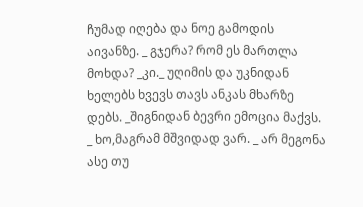ჩუმად იღება და ნოე გამოდის აივანზე. _ გჯერა? რომ ეს მართლა მოხდა? _კი._ უღიმის და უკნიდან ხელებს ხვევს თავს ანკას მხარზე დებს. _შიგნიდან ბევრი ემოცია მაქვს. _ ხო,მაგრამ მშვიდად ვარ. _ არ მეგონა ასე თუ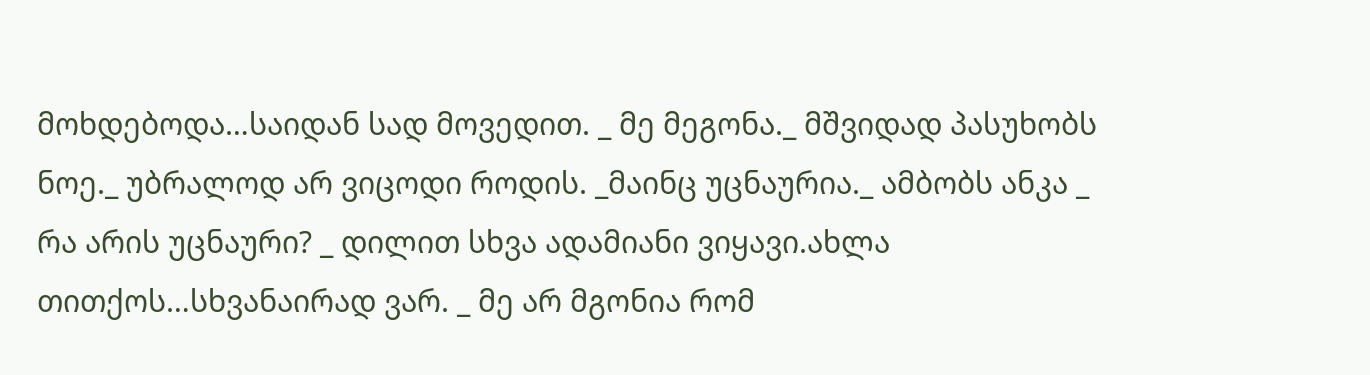მოხდებოდა…საიდან სად მოვედით. _ მე მეგონა._ მშვიდად პასუხობს ნოე._ უბრალოდ არ ვიცოდი როდის. _მაინც უცნაურია._ ამბობს ანკა _ რა არის უცნაური? _ დილით სხვა ადამიანი ვიყავი.ახლა თითქოს…სხვანაირად ვარ. _ მე არ მგონია რომ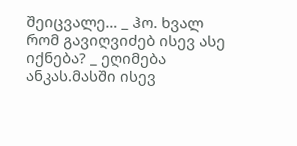შეიცვალე… _ ჰო. ხვალ რომ გავიღვიძებ ისევ ასე იქნება? _ ეღიმება ანკას.მასში ისევ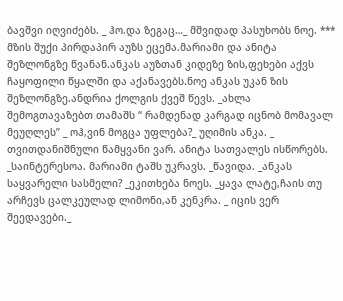ბავშვი იღვიძებს. _ ჰო.და ზეგაც…_ მშვიდად პასუხობს ნოე. *** მზის შუქი პირდაპირ აუზს ეცემა.მარიამი და ანიტა შეზლონგზე წვანან.ანკას აუზთან კიდეზე ზის,ფეხები აქვს ჩაყოფილი წყალში და აქანავებს.ნოე ანკას უკან ზის შეზლონგზე.ანდრია ქოლგის ქვეშ წევს. _ახლა შემოგთავაზებთ თამაშს “ რამდენად კარგად იცნობ მომავალ მეუღლეს” _ ოჰ,ვინ მოგცა უფლება?_ უღიმის ანკა. _ თვითდანიშნული წამყვანი ვარ. ანიტა სათვალეს ისწორებს. _საინტერესოა. მარიამი ტაშს უკრავს. _წავიდა. _ანკას საყვარელი სასმელი? _ეკითხება ნოეს. _ყავა ლატე,ჩაის თუ არჩევს ცალკეულად ლიმონი,ან კენკრა. _ იცის ვერ შეედავები._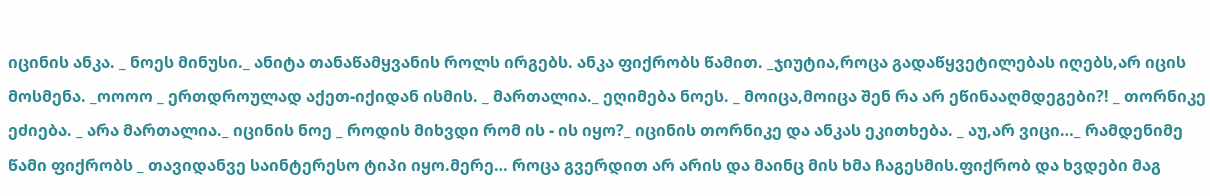იცინის ანკა. _ ნოეს მინუსი._ ანიტა თანაწამყვანის როლს ირგებს. ანკა ფიქრობს წამით. _ჯიუტია,როცა გადაწყვეტილებას იღებს,არ იცის მოსმენა. _ოოოო _ ერთდროულად აქეთ-იქიდან ისმის. _ მართალია._ ეღიმება ნოეს. _ მოიცა,მოიცა შენ რა არ ეწინააღმდეგები?! _ თორნიკე ეძიება. _ არა მართალია._ იცინის ნოე _ როდის მიხვდი რომ ის - ის იყო?_ იცინის თორნიკე და ანკას ეკითხება. _ აუ,არ ვიცი…_ რამდენიმე წამი ფიქრობს _ თავიდანვე საინტერესო ტიპი იყო.მერე… როცა გვერდით არ არის და მაინც მის ხმა ჩაგესმის.ფიქრობ და ხვდები მაგ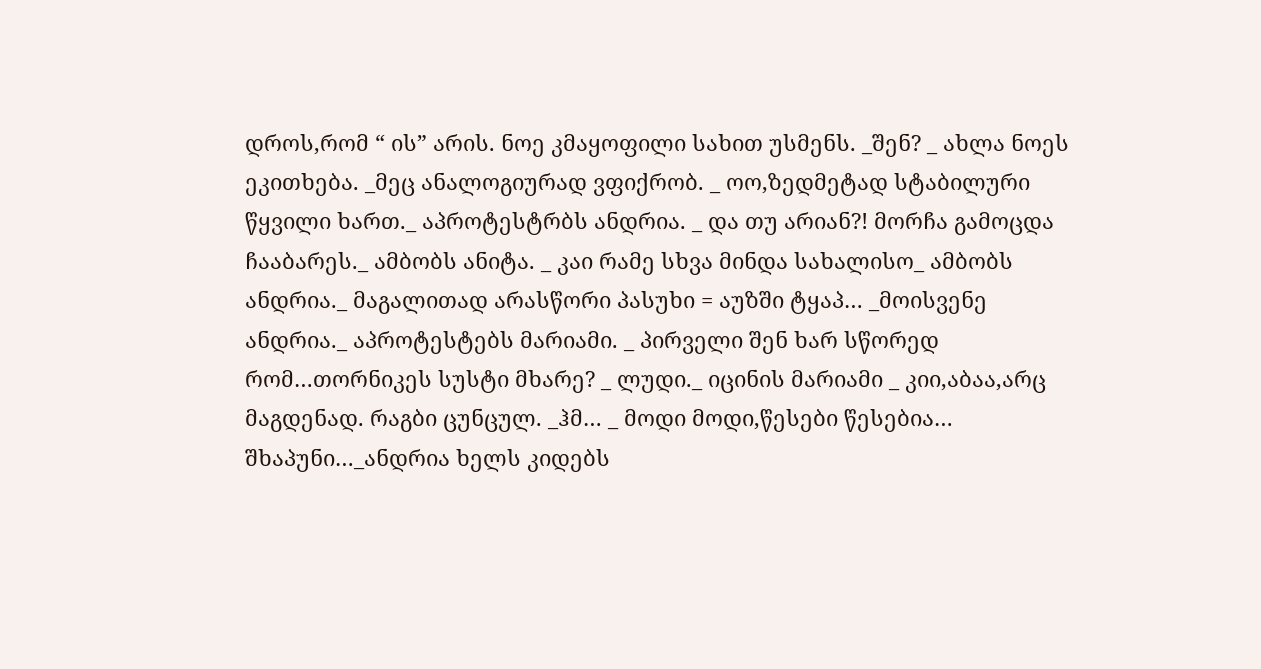დროს,რომ “ ის” არის. ნოე კმაყოფილი სახით უსმენს. _შენ? _ ახლა ნოეს ეკითხება. _მეც ანალოგიურად ვფიქრობ. _ ოო,ზედმეტად სტაბილური წყვილი ხართ._ აპროტესტრბს ანდრია. _ და თუ არიან?! მორჩა გამოცდა ჩააბარეს._ ამბობს ანიტა. _ კაი რამე სხვა მინდა სახალისო_ ამბობს ანდრია._ მაგალითად არასწორი პასუხი = აუზში ტყაპ… _მოისვენე ანდრია._ აპროტესტებს მარიამი. _ პირველი შენ ხარ სწორედ რომ…თორნიკეს სუსტი მხარე? _ ლუდი._ იცინის მარიამი _ კიი,აბაა,არც მაგდენად. რაგბი ცუნცულ. _ჰმ… _ მოდი მოდი,წესები წესებია… შხაპუნი…_ანდრია ხელს კიდებს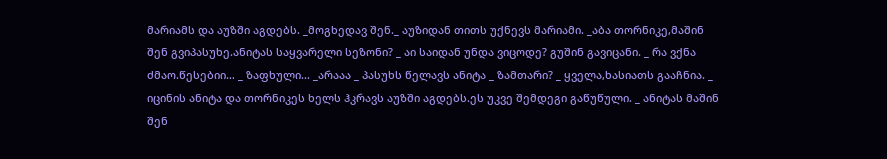მარიამს და აუზში აგდებს. _მოგხედავ შენ._ აუზიდან თითს უქნევს მარიამი. _აბა თორნიკე,მაშინ შენ გვიპასუხე.ანიტას საყვარელი სეზონი? _ აი საიდან უნდა ვიცოდე? გუშინ გავიცანი. _ რა ვქნა ძმაო.წესებიი… _ ზაფხული… _არააა _ პასუხს წელავს ანიტა _ ზამთარი? _ ყველა,ხასიათს გააჩნია. _ იცინის ანიტა და თორნიკეს ხელს ჰკრავს აუზში აგდებს.ეს უკვე შემდეგი გაწუწული. _ ანიტას მაშინ შენ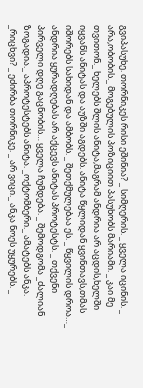გვიპასუხე. თორნიკეს რისი ეშინია? _ სიმღერის. _ ყველა იცინის. _ არა,ობობის._ მოგებულის პოზიციით პასუხობს მარიამი. _ კაი მე თვითონ._ ხელებს შლის ანიტა,მაგრამ ანდრია არ აცდის,ხელში იყვანს ანიტას და აუზში აგდებს. ანიტა წყლიდან ყვინთავს,თმას იშორებს სახიდან და ამბობს. _ შეთქმულებაა ეს. _ წყვილის დროა…_ ანდრია ყურადღებას არ აქცევს ანიტას პროტესტს. _ თქვენი პირველი დღე გაცნობის… ყველა ჩუმდება. _ შემოდგომა _ძალიან ზოგადია._ აპროტესტებს ანიტა. _ოქტომბერი._ ამატებს ანკა. _რიცხვი? _ ეძირბა თორნიკე. _ არ ვიცი._ ანკა ნოეს უყურებს. _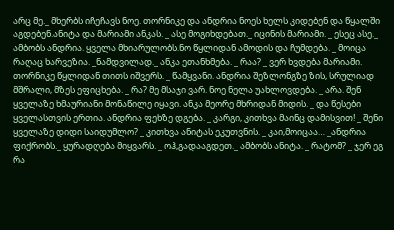არც მე._ მხერბს იჩეჩავს ნოე. თორნიკე და ანდრია ნოეს ხელს კიდებენ და წყალში აგდებენ.ანიტა და მარიამი ანკას. _ ასე მოგიხდებათ._ იცინის მარიამი. _ ესეც ასე._ ამბობს ანდრია. ყველა მხიარულობს.ნო წყლიდან ამოდის და ჩუმდება. _ მოიცა რაღაც ხარვეზია. _ნამდვილად._ ანკა ეთანხმება. _ რაა? _ ვერ ხვდება მარიამი. თორნიკე წყლიდან თითს იშვერს. _ წამყვანი. ანდრია შეზლონგზე ზის, სრულიად მშრალი, მზეს ეფიცხება. _ რა? მე მსაჯი ვარ. ნოე ნელა უახლოვდება. _ არა. შენ ყველაზე ხმაურიანი მონაწილე იყავი. ანკა მეორე მხრიდან მიდის. _ და წესები ყველასთვის ერთია. ანდრია ფეხზე დგება. _ კარგი, კითხვა მაინც დამისვით! _ შენი ყველაზე დიდი საიდუმლო? _ კითხვა ანიტას ეკუთვნის. _ კაი,მოიცაა… _ანდრია ფიქრობს._ ყურადღება მიყვარს. _ ოჰ,გადააგდეთ._ ამბობს ანიტა. _ რატომ? _ ჯერ ეგ რა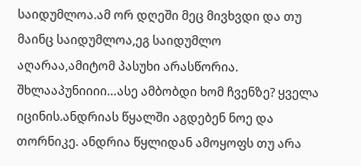საიდუმლოა.ამ ორ დღეში მეც მივხვდი და თუ მაინც საიდუმლოა,ეგ საიდუმლო აღარაა,ამიტომ პასუხი არასწორია. შხლააპუნიიიი…ასე ამბობდი ხომ ჩვენზე? ყველა იცინის.ანდრიას წყალში აგდებენ ნოე და თორნიკე. ანდრია წყლიდან ამოყოფს თუ არა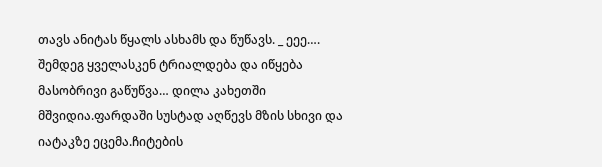თავს ანიტას წყალს ასხამს და წუწავს. _ ეეე…. შემდეგ ყველასკენ ტრიალდება და იწყება მასობრივი გაწუწვა… დილა კახეთში მშვიდია.ფარდაში სუსტად აღწევს მზის სხივი და იატაკზე ეცემა.ჩიტების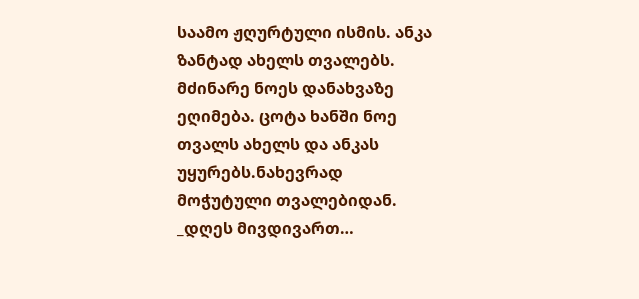საამო ჟღურტული ისმის. ანკა ზანტად ახელს თვალებს. მძინარე ნოეს დანახვაზე ეღიმება. ცოტა ხანში ნოე თვალს ახელს და ანკას უყურებს.ნახევრად მოჭუტული თვალებიდან. _დღეს მივდივართ…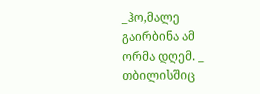_ჰო,მალე გაირბინა ამ ორმა დღემ. _ თბილისშიც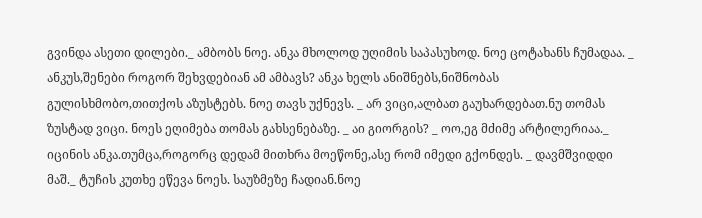გვინდა ასეთი დილები._ ამბობს ნოე. ანკა მხოლოდ უღიმის საპასუხოდ. ნოე ცოტახანს ჩუმადაა. _ ანკუს,შენები როგორ შეხვდებიან ამ ამბავს? ანკა ხელს ანიშნებს,ნიშნობას გულისხმობო,თითქოს აზუსტებს. ნოე თავს უქნევს. _ არ ვიცი,ალბათ გაუხარდებათ.ნუ თომას ზუსტად ვიცი. ნოეს ეღიმება თომას გახსენებაზე. _ აი გიორგის? _ ოო,ეგ მძიმე არტილერიაა._ იცინის ანკა.თუმცა,როგორც დედამ მითხრა მოეწონე,ასე რომ იმედი გქონდეს. _ დავმშვიდდი მაშ._ ტუჩის კუთხე ეწევა ნოეს. საუზმეზე ჩადიან.ნოე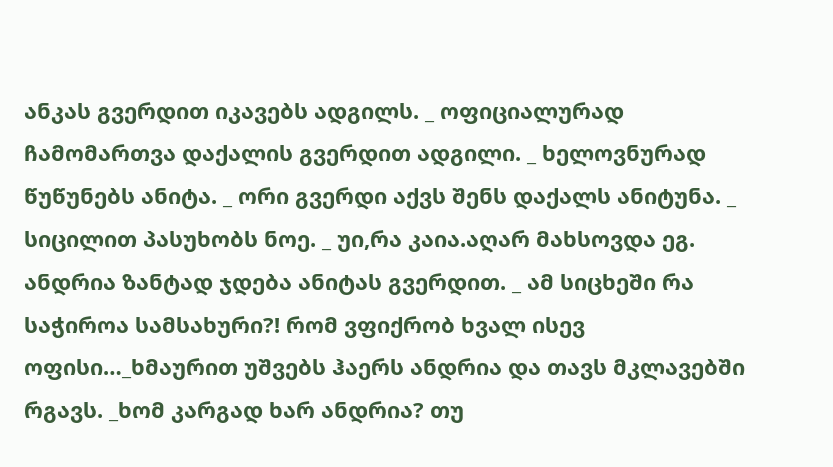ანკას გვერდით იკავებს ადგილს. _ ოფიციალურად ჩამომართვა დაქალის გვერდით ადგილი. _ ხელოვნურად წუწუნებს ანიტა. _ ორი გვერდი აქვს შენს დაქალს ანიტუნა. _ სიცილით პასუხობს ნოე. _ უი,რა კაია.აღარ მახსოვდა ეგ. ანდრია ზანტად ჯდება ანიტას გვერდით. _ ამ სიცხეში რა საჭიროა სამსახური?! რომ ვფიქრობ ხვალ ისევ ოფისი…_ხმაურით უშვებს ჰაერს ანდრია და თავს მკლავებში რგავს. _ხომ კარგად ხარ ანდრია? თუ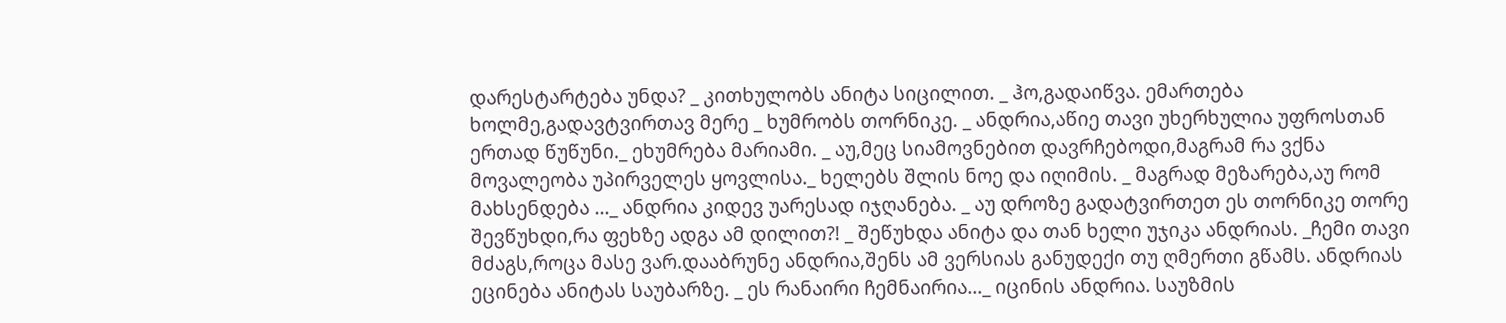დარესტარტება უნდა? _ კითხულობს ანიტა სიცილით. _ ჰო,გადაიწვა. ემართება ხოლმე,გადავტვირთავ მერე _ ხუმრობს თორნიკე. _ ანდრია,აწიე თავი უხერხულია უფროსთან ერთად წუწუნი._ ეხუმრება მარიამი. _ აუ,მეც სიამოვნებით დავრჩებოდი,მაგრამ რა ვქნა მოვალეობა უპირველეს ყოვლისა._ ხელებს შლის ნოე და იღიმის. _ მაგრად მეზარება,აუ რომ მახსენდება …_ ანდრია კიდევ უარესად იჯღანება. _ აუ დროზე გადატვირთეთ ეს თორნიკე თორე შევწუხდი,რა ფეხზე ადგა ამ დილით?! _ შეწუხდა ანიტა და თან ხელი უჯიკა ანდრიას. _ჩემი თავი მძაგს,როცა მასე ვარ.დააბრუნე ანდრია,შენს ამ ვერსიას განუდექი თუ ღმერთი გწამს. ანდრიას ეცინება ანიტას საუბარზე. _ ეს რანაირი ჩემნაირია…_ იცინის ანდრია. საუზმის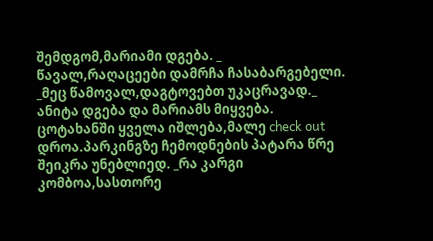შემდგომ,მარიამი დგება. _ წავალ,რაღაცეები დამრჩა ჩასაბარგებელი. _მეც წამოვალ,დაგტოვებთ უკაცრავად._ ანიტა დგება და მარიამს მიყვება. ცოტახანში ყველა იშლება,მალე check out დროა.პარკინგზე ჩემოდნების პატარა წრე შეიკრა უნებლიედ. _რა კარგი კომბოა,სასთორე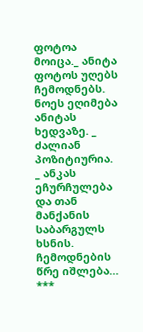ფოტოა მოიცა._ ანიტა ფოტოს უღებს ჩემოდნებს. ნოეს ეღიმება ანიტას ხედვაზე. _ ძალიან პოზიტიურია. _ ანკას ეჩურჩულება და თან მანქანის საბარგულს ხსნის. ჩემოდნების წრე იშლება… ***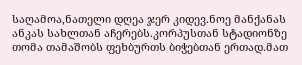საღამოა,ნათელი დღეა ჯერ კიდევ.ნოე მანქანას ანკას სახლთან აჩერებს.კორპუსთან სტადიონზე თომა თამაშობს ფეხბურთს ბიჭებთან ერთად.მათ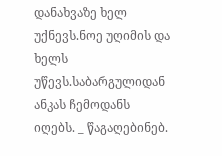დანახვაზე ხელ უქნევს.ნოე უღიმის და ხელს უწევს.საბარგულიდან ანკას ჩემოდანს იღებს. _ წაგაღებინებ.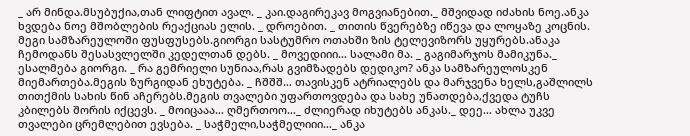_ არ მინდა.მსუბუქია,თან ლიფტით ავალ. _ კაი.დაგირეკავ მოგვიანებით._ მშვიდად იძახის ნოე.ანკა ხვდება ნოე მშობლების რეაქციას ელის. _ დროებით. _ თითის წვერებზე იწევა და ლოყაზე კოცნის. მეგი სამზარეულოში ფუსფუსებს.გიორგი სასტუმრო ოთახში ზის ტელევიზორს უყურებს.ანაკა ჩემოდანს შესასვლელში კედელთან დებს. _ მოვედიიი… სალამი მა. _ გაგიმარჯოს მამიკუნა._ ესალმება გიორგი. _ რა გემრიელი სუნიაა,რას გვიმზადებს დედიკო? ანკა სამზარეულოსკენ მიემართება.მეგის ზურგიდან ეხუტება. _ ჩშშშ… თავისკენ ატრიალებს და მარჯვენა ხელს,გაშლილს თითქმის სახის წინ აჩერებს.მეგის თვალები უფართოვდება და სახე უნათდება,ქვედა ტუჩს კბილებს შორის იქცევს. _ მოიცააა… ღმერთოო…_ ძლიერად იხუტებს ანკას._ დეე… ახლა უკვე თვალები ცრემლებით ევსება. _ საჭმელი,საჭმელიიი…_ ანკა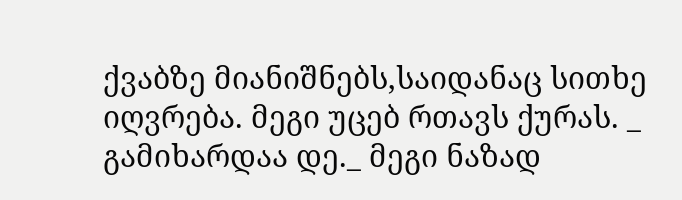ქვაბზე მიანიშნებს,საიდანაც სითხე იღვრება. მეგი უცებ რთავს ქურას. _ გამიხარდაა დე._ მეგი ნაზად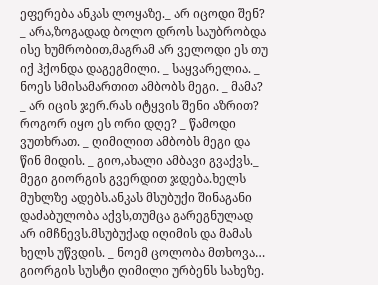ეფერება ანკას ლოყაზე._ არ იცოდი შენ? _ არა,ზოგადად ბოლო დროს საუბრობდა ისე ხუმრობით,მაგრამ არ ველოდი ეს თუ იქ ჰქონდა დაგეგმილი. _ საყვარელია. _ ნოეს სმისამართით ამბობს მეგი. _ მამა? _ არ იცის ჯერ.რას იტყვის შენი აზრით? როგორ იყო ეს ორი დღე? _ წამოდი ვუთხრათ. _ ღიმილით ამბობს მეგი და წინ მიდის. _ გიო,ახალი ამბავი გვაქვს._ მეგი გიორგის გვერდით ჯდება.ხელს მუხლზე ადებს.ანკას მსუბუქი შინაგანი დაძაბულობა აქვს,თუმცა გარეგნულად არ იმჩნევს.მსუბუქად იღიმის და მამას ხელს უწვდის. _ ნოემ ცოლობა მთხოვა… გიორგის სუსტი ღიმილი ურბენს სახეზე.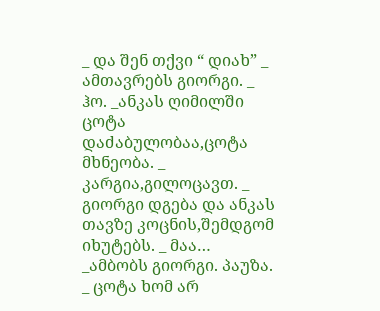_ და შენ თქვი “ დიახ” _ ამთავრებს გიორგი. _ ჰო. _ანკას ღიმილში ცოტა დაძაბულობაა,ცოტა მხნეობა. _ კარგია,გილოცავთ. _ გიორგი დგება და ანკას თავზე კოცნის,შემდგომ იხუტებს. _ მაა… _ამბობს გიორგი. პაუზა. _ ცოტა ხომ არ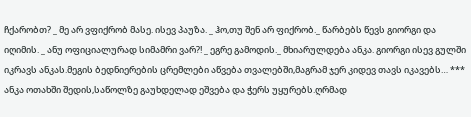ჩქარობთ? _ მე არ ვფიქრობ მასე. ისევ პაუზა. _ ჰო,თუ შენ არ ფიქრობ._ წარბებს წევს გიორგი და იღიმის. _ ანუ ოფიციალურად სიმამრი ვარ?! _ ეგრე გამოდის._ მხიარულდება ანკა. გიორგი ისევ გულში იკრავს ანკას.მეგის ბედნიერების ცრემლები აწვება თვალებში,მაგრამ ჯერ კიდევ თავს იკავებს… *** ანკა ოთახში შედის,საწოლზე გაუხდელად ეშვება და ჭერს უყურებს.ღრმად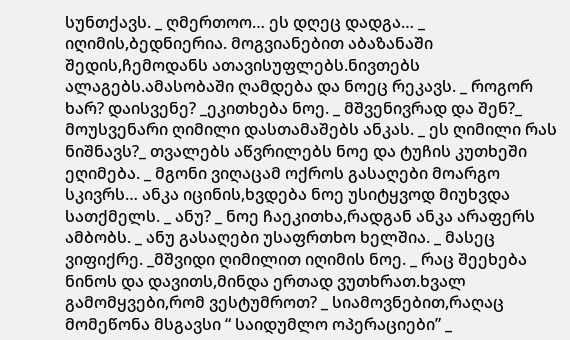სუნთქავს. _ ღმერთოო… ეს დღეც დადგა… _ იღიმის,ბედნიერია. მოგვიანებით აბაზანაში შედის,ჩემოდანს ათავისუფლებს.ნივთებს ალაგებს.ამასობაში ღამდება და ნოეც რეკავს. _ როგორ ხარ? დაისვენე? _ეკითხება ნოე. _ მშვენივრად და შენ?_ მოუსვენარი ღიმილი დასთამაშებს ანკას. _ ეს ღიმილი რას ნიშნავს?_ თვალებს აწვრილებს ნოე და ტუჩის კუთხეში ეღიმება. _ მგონი ვიღაცამ ოქროს გასაღები მოარგო სკივრს… ანკა იცინის,ხვდება ნოე უსიტყვოდ მიუხვდა სათქმელს. _ ანუ? _ ნოე ჩაეკითხა,რადგან ანკა არაფერს ამბობს. _ ანუ გასაღები უსაფრთხო ხელშია. _ მასეც ვიფიქრე. _მშვიდი ღიმილით იღიმის ნოე. _ რაც შეეხება ნინოს და დავითს,მინდა ერთად ვუთხრათ.ხვალ გამომყვები,რომ ვესტუმროთ? _ სიამოვნებით,რაღაც მომეწონა მსგავსი “ საიდუმლო ოპერაციები” _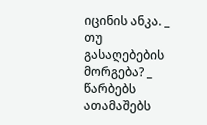იცინის ანკა. _ თუ გასაღებების მორგება? _ წარბებს ათამაშებს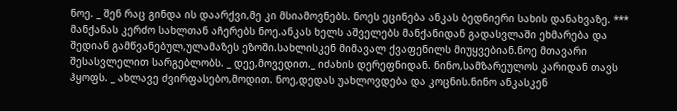ნოე. _ შენ რაც გინდა ის დაარქვი,მე კი მსიამოვნებს. ნოეს ეცინება ანკას ბედნიერი სახის დანახვაზე. *** მანქანას კერძო სახლთან აჩერებს ნოე.ანკას ხელს აშველებს მანქანიდან გადასვლაში ეხმარება და შედიან გამწვანებულ,ულამაზეს ეზოში.სახლისკენ მიმავალ ქვაფენილს მიუყვებიან.ნოე მთავარი შესასვლელით სარგებლობს. _ დეე,მოვედით._ იძახის დერეფნიდან. ნინო,სამზარეულოს კარიდან თავს ჰყოფს. _ ახლავე ძვირფასებო,მოდით. ნოე,დედას უახლოვდება და კოცნის.ნინო ანკასკენ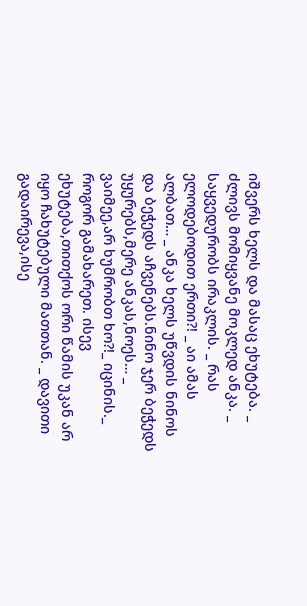იშვერს ხელს და მასაც ეხუტება. _ ძლივს მომიყვანე მოკლედ ანკა. _ საყვედურობს ირაკლის. _ რას ელოდებოდით ერთი?! _ აი ამას ალბათ… _ ანკა ხელს უწვდის ნინოს და ბეჭედს აჩვენებს.ნინო ჯერ ბეჭედს უყურებს,მერე ანკას,ნოეს… _ ვაიმეე,არ ხუმრობთ ხო?!_ იცინის._ როგორ გამახარეთ. ისევ ეხუტება,თითქოს ორი წამის უკან არ იყო ჩახუტებული მათთან. _ დავითი გადაირევა,ისე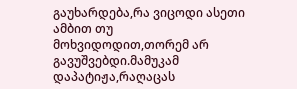გაუხარდება,რა ვიცოდი ასეთი ამბით თუ მოხვიდოდით,თორემ არ გავუშვებდი.მამუკამ დაპატიჟა,რაღაცას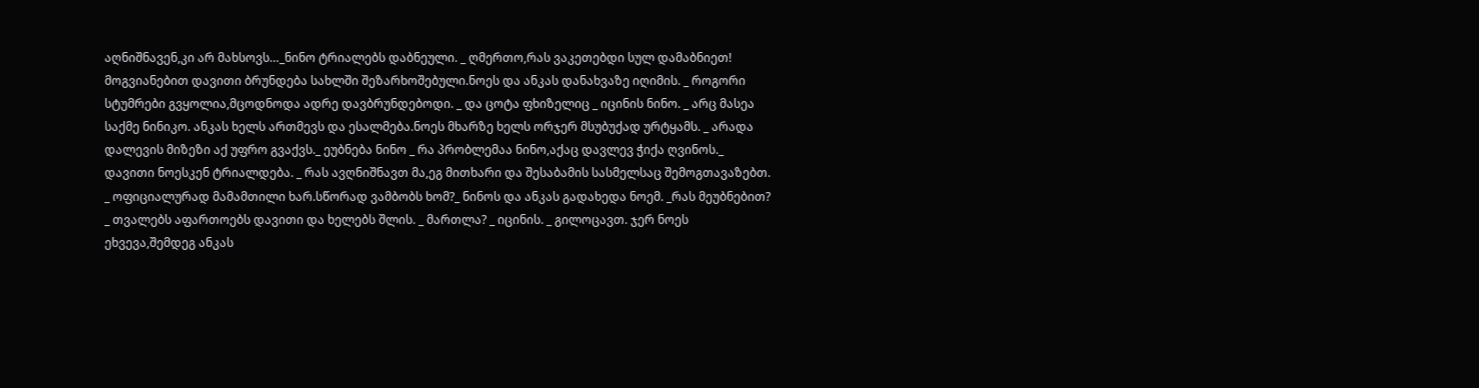აღნიშნავენ,კი არ მახსოვს…_ნინო ტრიალებს დაბნეული. _ ღმერთო,რას ვაკეთებდი სულ დამაბნიეთ! მოგვიანებით დავითი ბრუნდება სახლში შეზარხოშებული.ნოეს და ანკას დანახვაზე იღიმის. _ როგორი სტუმრები გვყოლია,მცოდნოდა ადრე დავბრუნდებოდი. _ და ცოტა ფხიზელიც _ იცინის ნინო. _ არც მასეა საქმე ნინიკო. ანკას ხელს ართმევს და ესალმება.ნოეს მხარზე ხელს ორჯერ მსუბუქად ურტყამს. _ არადა დალევის მიზეზი აქ უფრო გვაქვს._ ეუბნება ნინო _ რა პრობლემაა ნინო,აქაც დავლევ ჭიქა ღვინოს._ დავითი ნოესკენ ტრიალდება. _ რას ავღნიშნავთ მა,ეგ მითხარი და შესაბამის სასმელსაც შემოგთავაზებთ. _ ოფიციალურად მამამთილი ხარ.სწორად ვამბობს ხომ?_ ნინოს და ანკას გადახედა ნოემ. _რას მეუბნებით? _ თვალებს აფართოებს დავითი და ხელებს შლის. _ მართლა? _ იცინის. _ გილოცავთ. ჯერ ნოეს ეხვევა,შემდეგ ანკას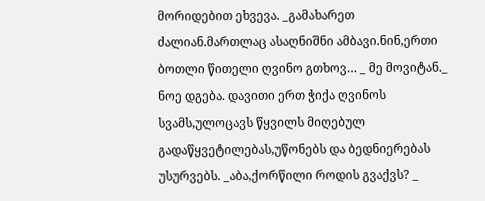მორიდებით ეხვევა. _გამახარეთ ძალიან.მართლაც ასაღნიშნი ამბავი.ნინ,ერთი ბოთლი წითელი ღვინო გთხოვ… _ მე მოვიტან._ ნოე დგება. დავითი ერთ ჭიქა ღვინოს სვამს,ულოცავს წყვილს მიღებულ გადაწყვეტილებას,უწონებს და ბედნიერებას უსურვებს. _აბა,ქორწილი როდის გვაქვს? _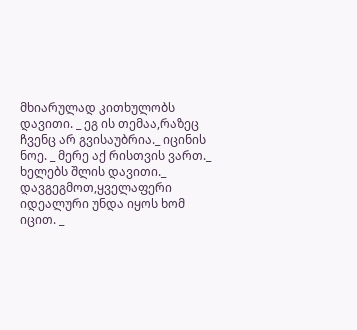მხიარულად კითხულობს დავითი. _ ეგ ის თემაა,რაზეც ჩვენც არ გვისაუბრია._ იცინის ნოე. _ მერე აქ რისთვის ვართ._ ხელებს შლის დავითი._ დავგეგმოთ,ყველაფერი იდეალური უნდა იყოს ხომ იცით. _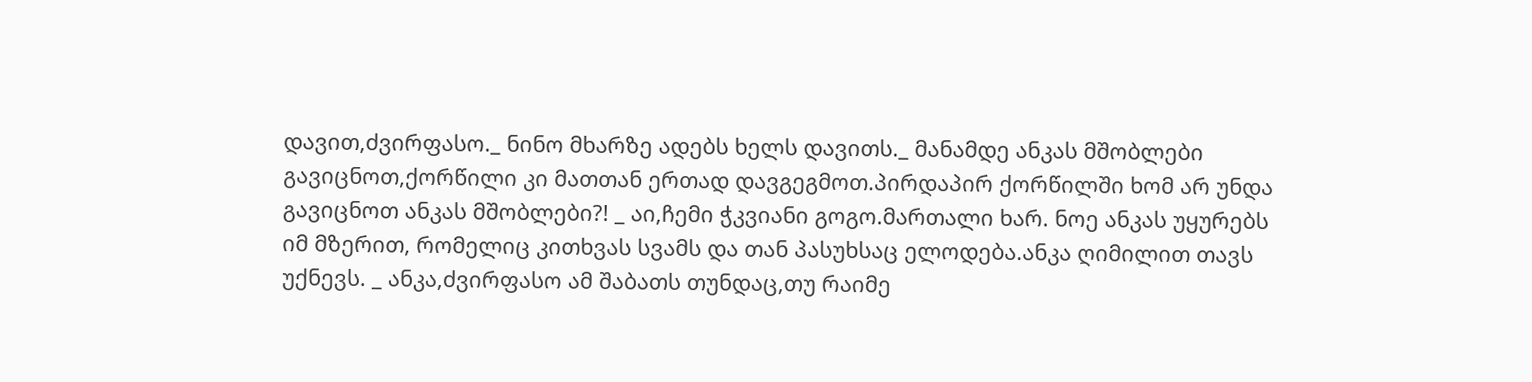დავით,ძვირფასო._ ნინო მხარზე ადებს ხელს დავითს._ მანამდე ანკას მშობლები გავიცნოთ,ქორწილი კი მათთან ერთად დავგეგმოთ.პირდაპირ ქორწილში ხომ არ უნდა გავიცნოთ ანკას მშობლები?! _ აი,ჩემი ჭკვიანი გოგო.მართალი ხარ. ნოე ანკას უყურებს იმ მზერით, რომელიც კითხვას სვამს და თან პასუხსაც ელოდება.ანკა ღიმილით თავს უქნევს. _ ანკა,ძვირფასო ამ შაბათს თუნდაც,თუ რაიმე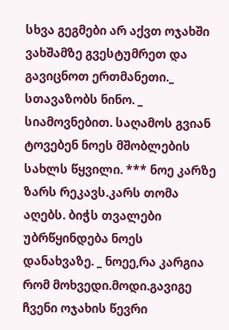სხვა გეგმები არ აქვთ ოჯახში ვახშამზე გვესტუმრეთ და გავიცნოთ ერთმანეთი._ სთავაზობს ნინო. _ სიამოვნებით. საღამოს გვიან ტოვებენ ნოეს მშობლების სახლს წყვილი. *** ნოე კარზე ზარს რეკავს.კარს თომა აღებს. ბიჭს თვალები უბრწყინდება ნოეს დანახვაზე. _ ნოეე,რა კარგია რომ მოხვედი.მოდი.გავიგე ჩვენი ოჯახის წევრი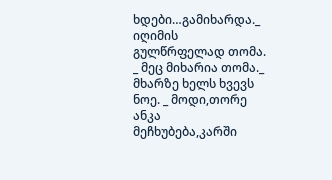ხდები…გამიხარდა._ იღიმის გულწრფელად თომა. _ მეც მიხარია თომა._ მხარზე ხელს ხვევს ნოე. _ მოდი,თორე ანკა მეჩხუბება,კარში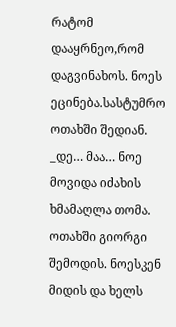რატომ დააყრნეო,რომ დაგვინახოს. ნოეს ეცინება.სასტუმრო ოთახში შედიან. _დე… მაა… ნოე მოვიდა იძახის ხმამაღლა თომა. ოთახში გიორგი შემოდის. ნოესკენ მიდის და ხელს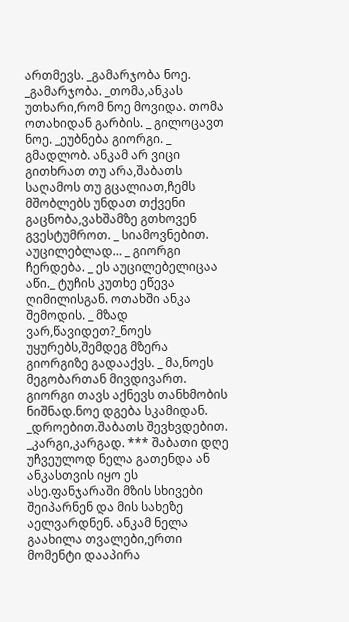ართმევს. _გამარჯობა ნოე. _გამარჯობა. _თომა,ანკას უთხარი,რომ ნოე მოვიდა. თომა ოთახიდან გარბის. _ გილოცავთ ნოე. _ეუბნება გიორგი. _ გმადლობ. ანკამ არ ვიცი გითხრათ თუ არა,შაბათს საღამოს თუ გცალიათ,ჩემს მშობლებს უნდათ თქვენი გაცნობა,ვახშამზე გთხოვენ გვესტუმროთ. _ სიამოვნებით. აუცილებლად… _ გიორგი ჩერდება. _ ეს აუცილებელიცაა აწი._ ტუჩის კუთხე ეწევა ღიმილისგან. ოთახში ანკა შემოდის. _ მზად ვარ,წავიდეთ?_ნოეს უყურებს,შემდეგ მზერა გიორგიზე გადააქვს. _ მა,ნოეს მეგობართან მივდივართ. გიორგი თავს აქნევს თანხმობის ნიშნად.ნოე დგება სკამიდან. _დროებით.შაბათს შევხვდებით. _კარგი,კარგად. *** შაბათი დღე უჩვეულოდ ნელა გათენდა ან ანკასთვის იყო ეს ასე.ფანჯარაში მზის სხივები შეიპარნენ და მის სახეზე აელვარდნენ. ანკამ ნელა გაახილა თვალები,ერთი მომენტი დააპირა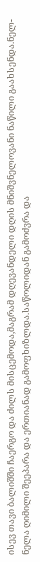ისევ თავი ბალიშში ჩაერგო და ძილს მისცემოდა,მაგრამ დღევანდელი დღის მნიშვნელოვანი ნაწილი გაახსენდა.ნელ-ნელა ღიმილი შეეპარა და ერთიანად გამოფხიზლდა.საწოლიდან გამოძვრა და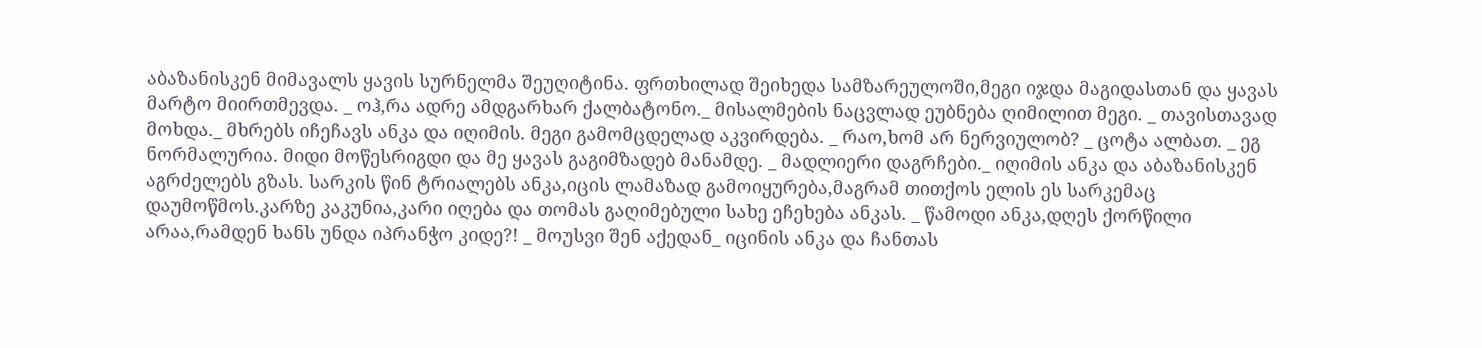აბაზანისკენ მიმავალს ყავის სურნელმა შეუღიტინა. ფრთხილად შეიხედა სამზარეულოში,მეგი იჯდა მაგიდასთან და ყავას მარტო მიირთმევდა. _ ოჰ,რა ადრე ამდგარხარ ქალბატონო._ მისალმების ნაცვლად ეუბნება ღიმილით მეგი. _ თავისთავად მოხდა._ მხრებს იჩეჩავს ანკა და იღიმის. მეგი გამომცდელად აკვირდება. _ რაო,ხომ არ ნერვიულობ? _ ცოტა ალბათ. _ ეგ ნორმალურია. მიდი მოწესრიგდი და მე ყავას გაგიმზადებ მანამდე. _ მადლიერი დაგრჩები._ იღიმის ანკა და აბაზანისკენ აგრძელებს გზას. სარკის წინ ტრიალებს ანკა,იცის ლამაზად გამოიყურება,მაგრამ თითქოს ელის ეს სარკემაც დაუმოწმოს.კარზე კაკუნია,კარი იღება და თომას გაღიმებული სახე ეჩეხება ანკას. _ წამოდი ანკა,დღეს ქორწილი არაა,რამდენ ხანს უნდა იპრანჭო კიდე?! _ მოუსვი შენ აქედან_ იცინის ანკა და ჩანთას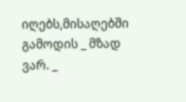იღებს,მისაღებში გამოდის _ მზად ვარ. _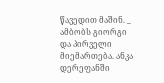წავედით მაშინ. _ ამბობს გიორგი და პირველი მიემართება. ანკა დერეფანში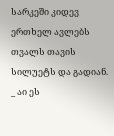სარკეში კიდევ ერთხელ ავლებს თვალს თავის სილუეტს და გადიან. _ აი ეს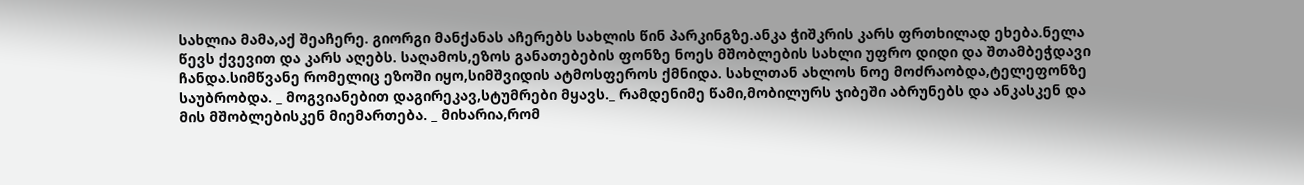სახლია მამა,აქ შეაჩერე. გიორგი მანქანას აჩერებს სახლის წინ პარკინგზე.ანკა ჭიშკრის კარს ფრთხილად ეხება.ნელა წევს ქვევით და კარს აღებს. საღამოს,ეზოს განათებების ფონზე ნოეს მშობლების სახლი უფრო დიდი და შთამბეჭდავი ჩანდა.სიმწვანე რომელიც ეზოში იყო,სიმშვიდის ატმოსფეროს ქმნიდა. სახლთან ახლოს ნოე მოძრაობდა,ტელეფონზე საუბრობდა. _ მოგვიანებით დაგირეკავ,სტუმრები მყავს._ რამდენიმე წამი,მობილურს ჯიბეში აბრუნებს და ანკასკენ და მის მშობლებისკენ მიემართება. _ მიხარია,რომ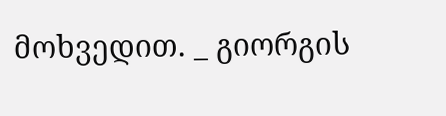მოხვედით. _ გიორგის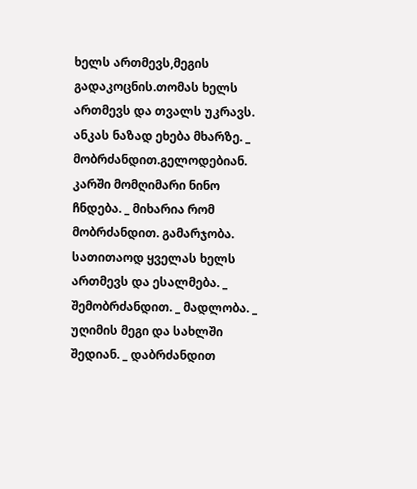ხელს ართმევს,მეგის გადაკოცნის.თომას ხელს ართმევს და თვალს უკრავს. ანკას ნაზად ეხება მხარზე. _ მობრძანდით.გელოდებიან. კარში მომღიმარი ნინო ჩნდება. _ მიხარია რომ მობრძანდით. გამარჯობა. სათითაოდ ყველას ხელს ართმევს და ესალმება. _ შემობრძანდით. _ მადლობა. _ უღიმის მეგი და სახლში შედიან. _ დაბრძანდით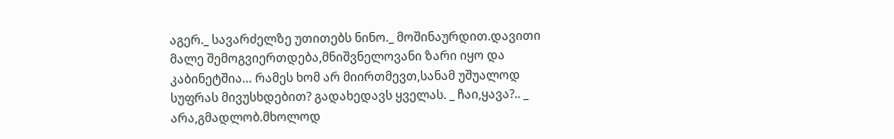აგერ._ სავარძელზე უთითებს ნინო._ მოშინაურდით.დავითი მალე შემოგვიერთდება,მნიშვნელოვანი ზარი იყო და კაბინეტშია… რამეს ხომ არ მიირთმევთ,სანამ უშუალოდ სუფრას მივუსხდებით? გადახედავს ყველას. _ ჩაი,ყავა?.. _ არა,გმადლობ.მხოლოდ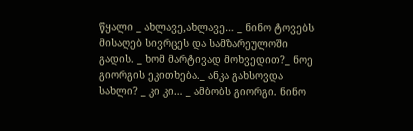წყალი _ ახლავე,ახლავე… _ ნინო ტოვებს მისაღებ სივრცეს და სამზარეულოში გადის. _ ხომ მარტივად მოხვედით?_ ნოე გიორგის ეკითხება._ ანკა გახსოვდა სახლი? _ კი კი… _ ამბობს გიორგი. ნინო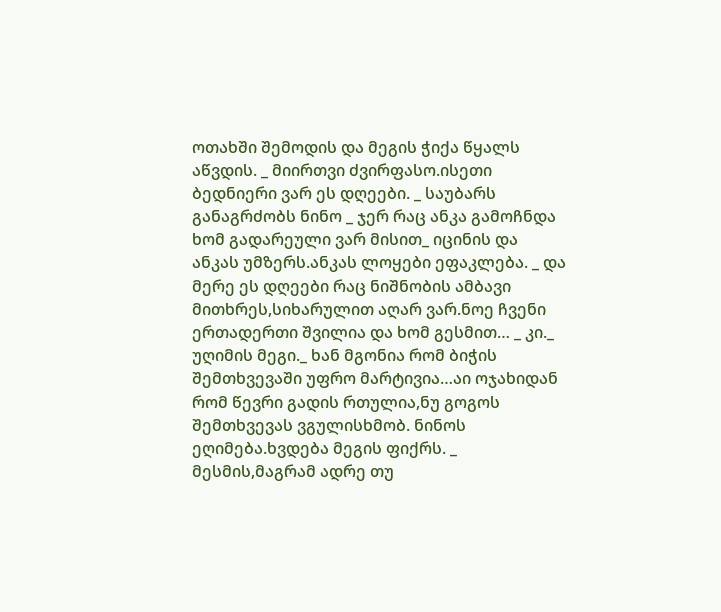ოთახში შემოდის და მეგის ჭიქა წყალს აწვდის. _ მიირთვი ძვირფასო.ისეთი ბედნიერი ვარ ეს დღეები. _ საუბარს განაგრძობს ნინო _ ჯერ რაც ანკა გამოჩნდა ხომ გადარეული ვარ მისით_ იცინის და ანკას უმზერს.ანკას ლოყები ეფაკლება. _ და მერე ეს დღეები რაც ნიშნობის ამბავი მითხრეს,სიხარულით აღარ ვარ.ნოე ჩვენი ერთადერთი შვილია და ხომ გესმით… _ კი._ უღიმის მეგი._ ხან მგონია რომ ბიჭის შემთხვევაში უფრო მარტივია…აი ოჯახიდან რომ წევრი გადის რთულია,ნუ გოგოს შემთხვევას ვგულისხმობ. ნინოს ეღიმება.ხვდება მეგის ფიქრს. _ მესმის,მაგრამ ადრე თუ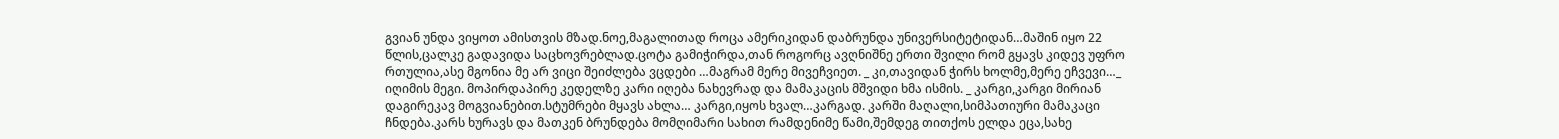გვიან უნდა ვიყოთ ამისთვის მზად.ნოე,მაგალითად როცა ამერიკიდან დაბრუნდა უნივერსიტეტიდან…მაშინ იყო 22 წლის,ცალკე გადავიდა საცხოვრებლად.ცოტა გამიჭირდა,თან როგორც ავღნიშნე ერთი შვილი რომ გყავს კიდევ უფრო რთულია,ასე მგონია მე არ ვიცი შეიძლება ვცდები …მაგრამ მერე მივეჩვიეთ. _ კი,თავიდან ჭირს ხოლმე,მერე ეჩვევი…_ იღიმის მეგი. მოპირდაპირე კედელზე კარი იღება ნახევრად და მამაკაცის მშვიდი ხმა ისმის. _ კარგი,კარგი მირიან დაგირეკავ მოგვიანებით.სტუმრები მყავს ახლა… კარგი,იყოს ხვალ…კარგად. კარში მაღალი,სიმპათიური მამაკაცი ჩნდება.კარს ხურავს და მათკენ ბრუნდება მომღიმარი სახით რამდენიმე წამი,შემდეგ თითქოს ელდა ეცა,სახე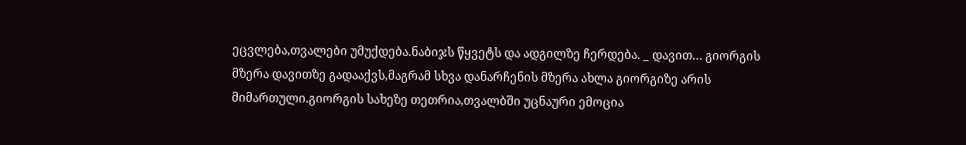ეცვლება,თვალები უმუქდება.ნაბიჯს წყვეტს და ადგილზე ჩერდება. _ დავით… გიორგის მზერა დავითზე გადააქვს,მაგრამ სხვა დანარჩენის მზერა ახლა გიორგიზე არის მიმართული.გიორგის სახეზე თეთრია,თვალბში უცნაური ემოცია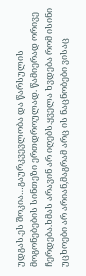უდგას.ეს შოკია…გაურკვევლობა და წარსულის მოგონებების სინთეზი ერთდროულად. წამიერად ორივე ჩერდება.ხმას არავინ არ იღებს.ყველა ხვდება რომ ისინი უცხოები არ არიან,მაგრამ არც ის ნაცნობები ვისაც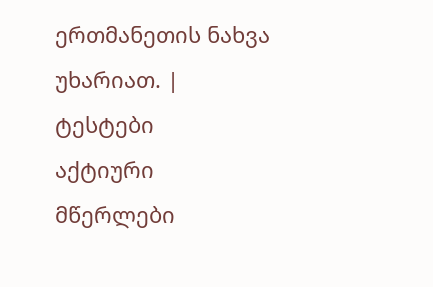ერთმანეთის ნახვა უხარიათ. |
ტესტები
აქტიური მწერლები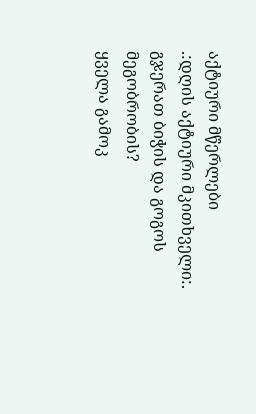აქტიური მწერლები
.:დღის აქტიური მკითხველი:.
გჯერათ ბიჭის და გოგოს მეგობრობის?
ყველა გამოკ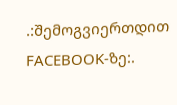.:შემოგვიერთდით FACEBOOK-ზე:.